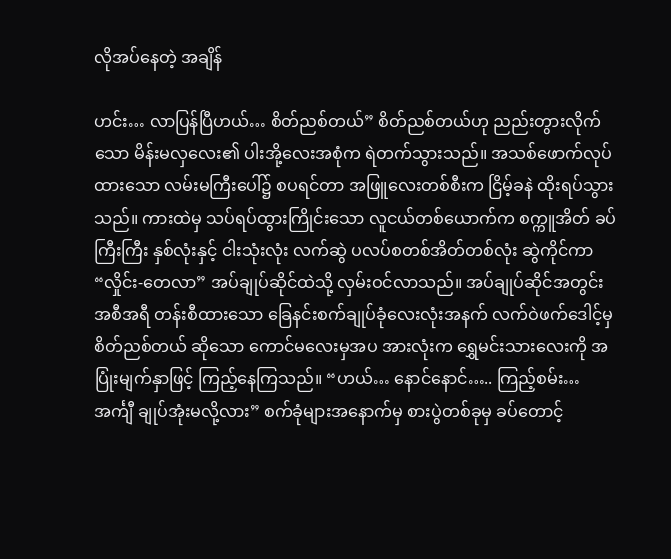လိုအပ်နေတဲ့ အချိန်

ဟင်း… လာပြန်ပြီဟယ်… စိတ်ညစ်တယ်” စိတ်ညစ်တယ်ဟု ညည်းတွားလိုက်သော မိန်းမလှလေး၏ ပါးအို့လေးအစုံက ရဲတက်သွားသည်။ အသစ်ဖောက်လုပ်ထားသော လမ်းမကြီးပေါ်၌ စပရင်တာ အဖြူလေးတစ်စီးက ငြိမ့်ခနဲ ထိုးရပ်သွားသည်။ ကားထဲမှ သပ်ရပ်ထွားကြိုင်းသော လူငယ်တစ်ယောက်က စက္ကူအိတ် ခပ်ကြီးကြီး နှစ်လုံးနှင့် ငါးသုံးလုံး လက်ဆွဲ ပလပ်စတစ်အိတ်တစ်လုံး ဆွဲကိုင်ကာ “လှိုင်း-တေလာ” အပ်ချုပ်ဆိုင်ထဲသို့ လှမ်းဝင်လာသည်။ အပ်ချုပ်ဆိုင်အတွင်း အစီအရီ တန်းစီထားသော ခြေနင်းစက်ချုပ်ခုံလေးလုံးအနက် လက်ဝဲဖက်ဒေါင့်မှ စိတ်ညစ်တယ် ဆိုသော ကောင်မလေးမှအပ အားလုံးက ရွှေမင်းသားလေးကို အပြုံးမျက်နှာဖြင့် ကြည့်နေကြသည်။ “ဟယ်… နောင်နောင်….. ကြည့်စမ်း… အင်္ကျီ ချုပ်အုံးမလို့လား” စက်ခုံများအနောက်မှ စားပွဲတစ်ခုမှ ခပ်တောင့်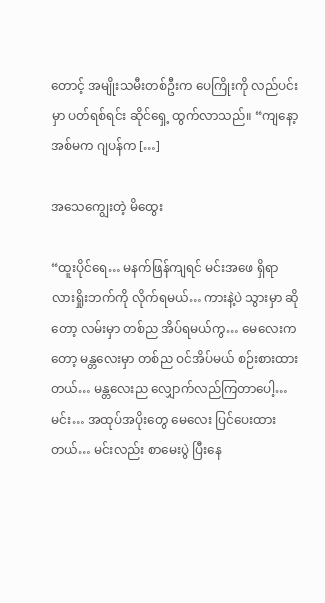တောင့် အမျိုးသမီးတစ်ဦးက ပေကြိုးကို လည်ပင်းမှာ ပတ်ရစ်ရင်း ဆိုင်ရှေ့ ထွက်လာသည်။ “ကျနော့အစ်မက ဂျပန်က […]

အသေကျွေးတဲ့ မိထွေး

“ထူးပိုင်ရေ… မနက်ဖြန်ကျရင် မင်းအဖေ ရှိရာ လားရှိုးဘက်ကို လိုက်ရမယ်… ကားနဲ့ပဲ သွားမှာ ဆိုတော့ လမ်းမှာ တစ်ည အိပ်ရမယ်ကွ… မေလေးကတော့ မန္တလေးမှာ တစ်ည ဝင်အိပ်မယ် စဉ်းစားထားတယ်… မန္တလေးည လျှောက်လည်ကြတာပေါ့… မင်း… အထုပ်အပိုးတွေ မေလေး ပြင်ပေးထားတယ်… မင်းလည်း စာမေးပွဲ ပြီးနေ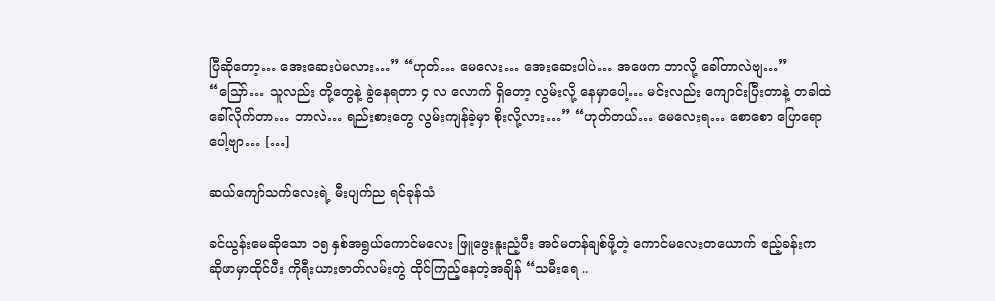ပြီဆိုတော့… အေးဆေးပဲမလား…” “ဟုတ်… မေလေး… အေးဆေးပါပဲ… အဖေက ဘာလို့ ခေါ်တာလဲဗျ…” “သြော်… သူလည်း တို့တွေနဲ့ ခွဲနေရတာ ၄ လ လောက် ရှိတော့ လွမ်းလို့ နေမှာပေါ့… မင်းလည်း ကျောင်းပြီးတာနဲ့ တခါထဲ ခေါ်လိုက်တာ… ဘာလဲ… ရည်းစားတွေ လွမ်းကျန်ခဲ့မှာ စိုးလို့လား…” “ဟုတ်တယ်… မေလေးရ… စောစော ပြောရောပေါ့ဗျာ… […]

ဆယ်ကျော်သက်လေးရဲ့ မီးပျက်ည ရင်ခုန်သံ

ခင်ယွန်းမေဆိုသော ၁၅ နှစ်အရွယ်ကောင်မလေး ဖြူဖွေးနူးညံ့ပီး အင်မတန်ချစ်ဖို့တဲ့ ကောင်မလေးတယောက် ဧည့်ခန်းက ဆိုဖာမှာထိုင်ပီး ကိုရီးယားဇာတ်လမ်းတွဲ ထိုင်ကြည့်နေတဲ့အချိန် “သမီးရေ ..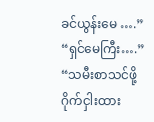ခင်ယွန်းမေ ….” “ရှင်မေကြီး….” “သမီးစာသင်ဖို့ ဂိုက်ငှါးထား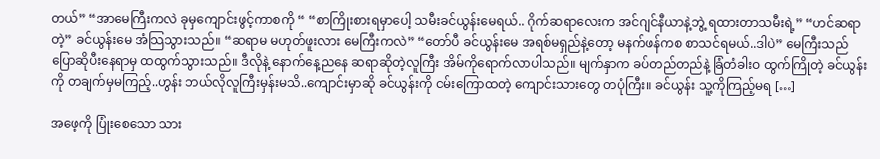တယ်” “အာမေကြီးကလဲ ခုမှကျောင်းဖွင့်ကာစကို “ “စာကြိုးစားရမှာပေါ့ သမီးခင်ယွန်းမေရယ်.. ဂိုက်ဆရာလေးက အင်ဂျင်နီယာနဲ့ဘွဲ့ ရထားတာသမီးရဲ့” “ဟင်ဆရာတဲ့” ခင်ယွန်းမေ အံသြသွားသည်။ “ဆရာမ မဟုတ်ဖူးလား မေကြီးကလဲ” “တော်ပီ ခင်ယွန်းမေ အရစ်မရှည်နဲ့တော့ မနက်ဖန်ကစ စာသင်ရမယ်..ဒါပဲ” မေကြီးသည် ပြောဆိုပီးနေရာမှ ထထွက်သွားသည်။ ဒီလိုနဲ့ နောက်နေ့ညနေ ဆရာဆိုတဲ့လူကြီး အိမ်ကိုရောက်လာပါသည်။ မျက်နှာက ခပ်တည်တည်နဲ့ ခြံတံခါးဝ ထွက်ကြိုတဲ့ ခင်ယွန်းကို တချက်မှမကြည့်..ဟွန်း ဘယ်လိုလူကြီးမှန်းမသိ..ကျောင်းမှာဆို ခင်ယွန်းကို ငမ်းကြောထတဲ့ ကျောင်းသားတွေ တပုံကြီး။ ခင်ယွန်း သူ့ကိုကြည့်မရ […]

အဖေ့ကို ပြုံးစေသော သား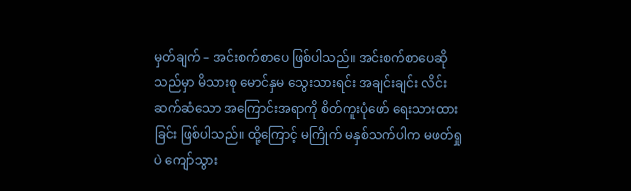မှတ်ချက် – အင်းစက်စာပေ ဖြစ်ပါသည်။ အင်းစက်စာပေဆိုသည်မှာ မိသားစု မောင်နှမ သွေးသားရင်း အချင်းချင်း လိင်းဆက်ဆံသော အကြောင်းအရာကို စိတ်ကူးပုံဖော် ရေးသားထားခြင်း ဖြစ်ပါသည်။ ထို့ကြောင့် မကြိုက် မနှစ်သက်ပါက မဖတ်ရှုပဲ ကျော်သွား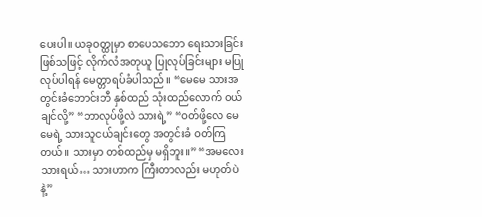ပေးပါ။ ယခုဝတ္ထုမှာ စာပေသဘော ရေးသားခြင်း ဖြစ်သဖြင့် လိုက်လံအတုယူ ပြုလုပ်ခြင်းများ မပြုလုပ်ပါရန် မေတ္တာရပ်ခံပါသည်။ “မေမေ သားအတွင်းခံဘောင်းဘီ နှစ်ထည် သုံးထည်လောက် ဝယ်ချင်လို့” “ဘာလုပ်ဖို့လဲ သားရဲ့” “ဝတ်ဖို့လေ မေမေရဲ့ သားသူငယ်ချင်းတွေ အတွင်းခံ ဝတ်ကြတယ်။ သားမှာ တစ်ထည်မှ မရှိဘူး။” “အမလေး သားရယ်… သားဟာက ကြီးတာလည်း မဟုတ်ပဲနဲ့”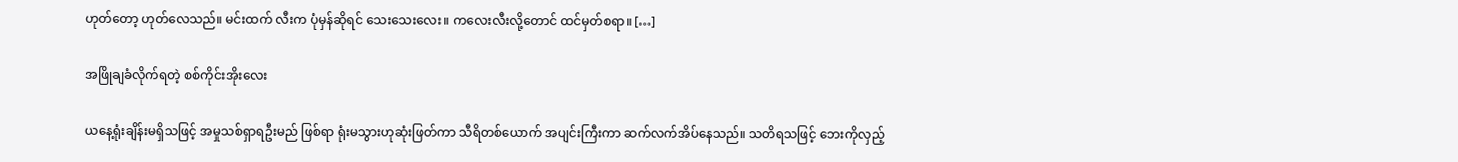ဟုတ်တော့ ဟုတ်လေသည်။ မင်းထက် လီးက ပုံမှန်ဆိုရင် သေးသေးလေး။ ကလေးလီးလို့တောင် ထင်မှတ်စရာ။ […]

အဖြိုချခံလိုက်ရတဲ့ စစ်ကိုင်းအိုးလေး

ယနေ့ရုံးချိန်းမရှိသဖြင့် အမှုသစ်ရှာရဦးမည် ဖြစ်ရာ ရုံးမသွားဟုဆုံးဖြတ်ကာ သီရိတစ်ယောက် အပျင်းကြီးကာ ဆက်လက်အိပ်နေသည်။ သတိရသဖြင့် ဘေးကိုလှည့်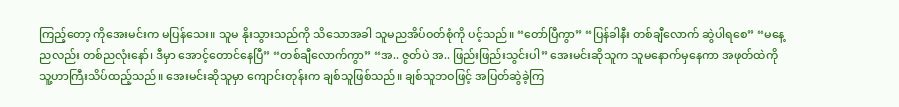ကြည့်တော့ ကိုအေးမင်းက မပြန်သေး။ သူမ နိုးသွားသည်ကို သိသောအခါ သူမညအိပ်ဝတ်စုံကို ပင့်သည်။ “တော်ပြီကွာ” “ပြန်ခါနီး တစ်ချီလောက် ဆွဲပါရစေ” “မနေ့ညလည်း တစ်ညလုံးနော်၊ ဒီမှာ အောင့်တောင်နေပြီ” “တစ်ချီလောက်ကွာ” “အ.. ဇွတ်ပဲ အ.. ဖြည်းဖြည်းသွင်းပါ” အေးမင်းဆိုသူက သူမနောက်မှနေကာ အဖုတ်ထဲကို သူ့ဟာကြီးသိပ်ထည့်သည်။ အေးမင်းဆိုသူမှာ ကျောင်းတုန်းက ချစ်သူဖြစ်သည်။ ချစ်သူဘဝဖြင့် အပြတ်ဆွဲခဲ့ကြ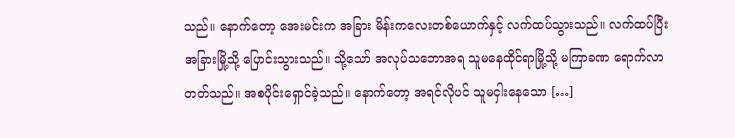သည်။ နောက်တော့ အေးမင်းက အခြား မိန်းကလေးတစ်ယောက်နှင့် လက်ထပ်သွားသည်။ လက်ထပ်ပြီး အခြားမြို့သို့ ပြောင်းသွားသည်။ သို့သော် အလုပ်သဘောအရ သူမနေထိုင်ရာမြို့သို့ မကြာခဏ ရောက်လာတတ်သည်။ အစပိုင်းရှောင်ခဲ့သည်။ နောက်တော့ အရင်လိုပင် သူမငှါးနေသော […]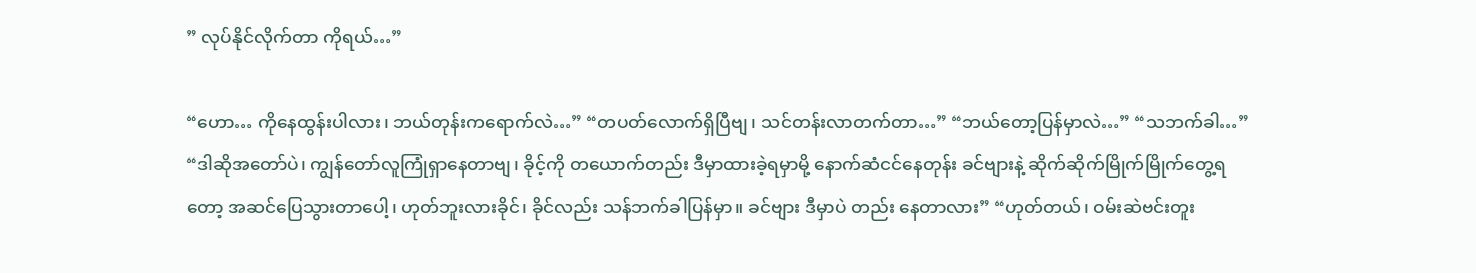” လုပ်နိုင်လိုက်တာ ကိုရယ်…”

“ဟော… ကိုနေထွန်းပါလား၊ ဘယ်တုန်းကရောက်လဲ…” “တပတ်လောက်ရှိပြီဗျ၊ သင်တန်းလာတက်တာ…” “ဘယ်တော့ပြန်မှာလဲ…” “သဘက်ခါ…” “ဒါဆိုအတော်ပဲ၊ ကျွန်တော်လူကြုံရှာနေတာဗျ၊ ခိုင့်ကို တယောက်တည်း ဒီမှာထားခဲ့ရမှာမို့ နောက်ဆံငင်နေတုန်း ခင်ဗျားနဲ့ ဆိုက်ဆိုက်မြိုက်မြိုက်တွေ့ရတော့ အဆင်ပြေသွားတာပေါ့၊ ဟုတ်ဘူးလားခိုင်၊ ခိုင်လည်း သန်ဘက်ခါပြန်မှာ။ ခင်ဗျား ဒီမှာပဲ တည်း နေတာလား” “ဟုတ်တယ်၊ ဝမ်းဆဲဗင်းတူး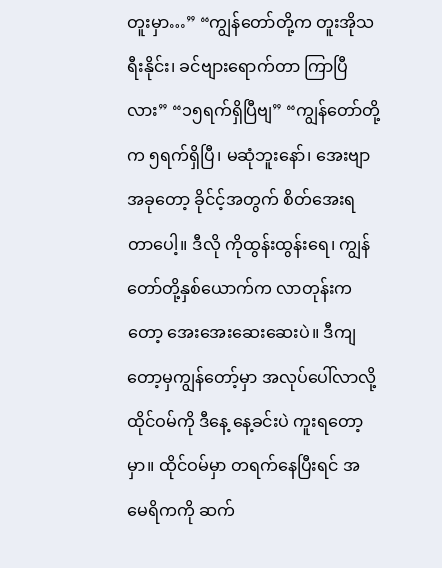တူးမှာ…” “ကျွန်တော်တို့က တူးအိုသရီးနိုင်း၊ ခင်ဗျားရောက်တာ ကြာပြီလား” “၁၅ရက်ရှိပြီဗျ” “ကျွန်တော်တို့က ၅ရက်ရှိပြီ၊ မဆုံဘူးနော်၊ အေးဗျာ အခုတော့ ခိုင်င့်အတွက် စိတ်အေးရတာပေါ့။ ဒီလို ကိုထွန်းထွန်းရေ၊ ကျွန်တော်တို့နှစ်ယောက်က လာတုန်းကတော့ အေးအေးဆေးဆေးပဲ။ ဒီကျတော့မှကျွန်တော့်မှာ အလုပ်ပေါ်လာလို့ ထိုင်ဝမ်ကို ဒီနေ့ နေ့ခင်းပဲ ကူးရတော့မှာ။ ထိုင်ဝမ်မှာ တရက်နေပြီးရင် အမေရိကကို ဆက်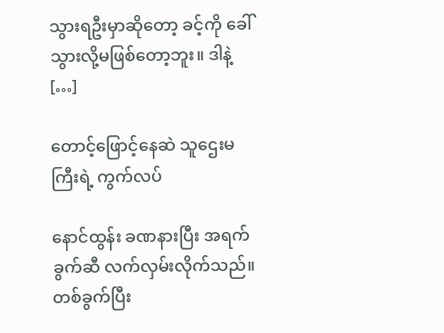သွားရဦးမှာဆိုတော့ ခင့်ကို ခေါ်သွားလို့မဖြစ်တော့ဘူး။ ဒါနဲ့ […]

တောင့်ဖြောင့်နေဆဲ သူဌေးမကြီးရဲ့ ကွက်လပ်

နောင်ထွန်း ခဏနားပြီး အရက်ခွက်ဆီ လက်လှမ်းလိုက်သည်။ တစ်ခွက်ပြီး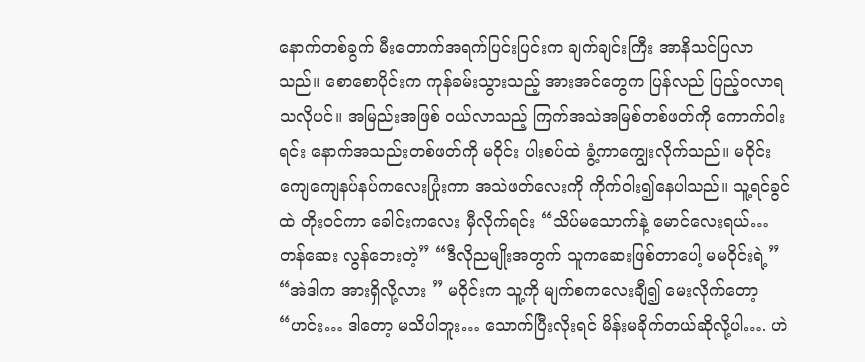နောက်တစ်ခွက် မီးတောက်အရက်ပြင်းပြင်းက ချက်ချင်းကြီး အာနိသင်ပြလာသည်။ စောစောပိုင်းက ကုန်ခမ်းသွားသည့် အားအင်တွေက ပြန်လည် ပြည့်ဝလာရသလိုပင်။ အမြည်းအဖြစ် ဝယ်လာသည့် ကြက်အသဲအမြစ်တစ်ဖတ်ကို ကောက်ဝါးရင်း နောက်အသည်းတစ်ဖတ်ကို မဝိုင်း ပါးစပ်ထဲ ခွံ့ကာကျွေးလိုက်သည်။ မဝိုင်း ကျေကျေနပ်နပ်ကလေးပြုံးကာ အသဲဖတ်လေးကို ကိုက်ဝါး၍နေပါသည်။ သူ့ရင်ခွင်ထဲ တိုးဝင်ကာ ခေါင်းကလေး မှီလိုက်ရင်း “သိပ်မသောက်နဲ့ မောင်လေးရယ်… တန်ဆေး လွန်ဘေးတဲ့” “ဒီလိုညမျိုးအတွက် သူကဆေးဖြစ်တာပေါ့ မမဝိုင်းရဲ့” “အဲဒါက အားရှိလို့လား ” မဝိုင်းက သူ့ကို မျက်စကလေးချီ၍ မေးလိုက်တော့ “ဟင်း… ဒါတော့ မသိပါဘူး… သောက်ပြီးလိုးရင် မိန်းမခိုက်တယ်ဆိုလို့ပါ…. ဟဲ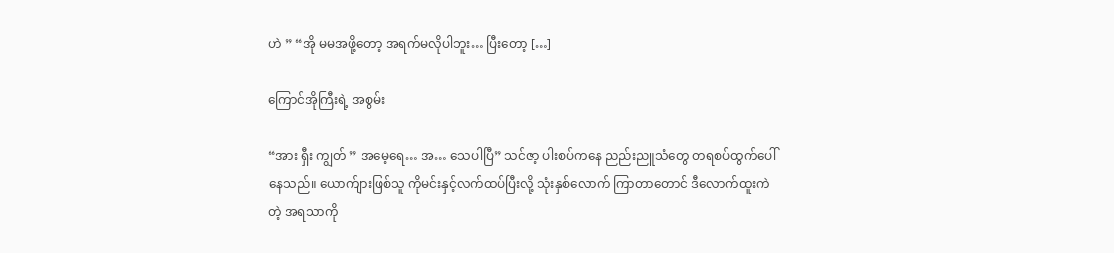ဟဲ ” “အို မမအဖို့တော့ အရက်မလိုပါဘူး… ပြီးတော့ […]

ကြောင်အိုကြီးရဲ့ အစွမ်း

“အား ရှီး ကျွတ် ” အမေ့ရေ… အ… သေပါပြီ” သင်ဇာ့ ပါးစပ်ကနေ ညည်းညူသံတွေ တရစပ်ထွက်ပေါ်နေသည်။ ယောက်ျားဖြစ်သူ ကိုမင်းနှင့်လက်ထပ်ပြီးလို့ သုံးနှစ်လောက် ကြာတာတောင် ဒီလောက်ထူးကဲတဲ့ အရသာကို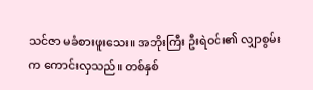သင်ဇာ မခံစားဖူးသေး။ အဘိုးကြီး ဦးရဲဝင်း၏ လျှာစွမ်းက ကောင်းလှသည်။ တစ်နှစ်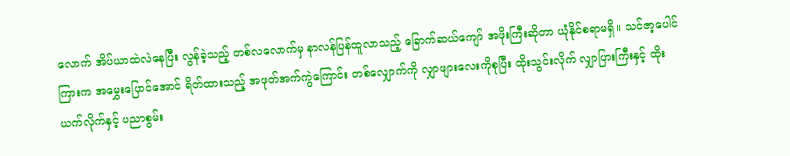လောက် အိပ်ယာထဲလဲနေပြီး လွန်ခဲ့သည့် တစ်လလောက်မှ နာလန်ပြန်ထူလာသည့် ခြောက်ဆယ်ကျော် အဖိုးကြီးဆိုတာ ယုံနိုင်စရာမရှိ။ သင်ဇာ့ပေါင်ကြားက အမွှေးပြောင်အောင် ရိတ်ထားသည့် အဖုတ်အက်ကွဲကြောင်း တစ်လျှောက်ကို လျှာဖျားလေးကိုစုပြီး ထိုးသွင်းလိုက် လျှာပြားကြီးနှင့် ထိုးယက်လိုက်နှင့် ပညာစွမ်း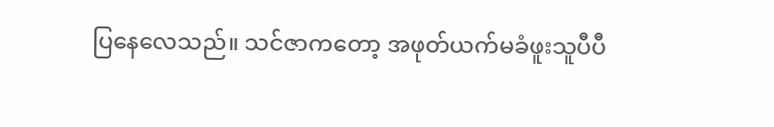ပြနေလေသည်။ သင်ဇာကတော့ အဖုတ်ယက်မခံဖူးသူပီပီ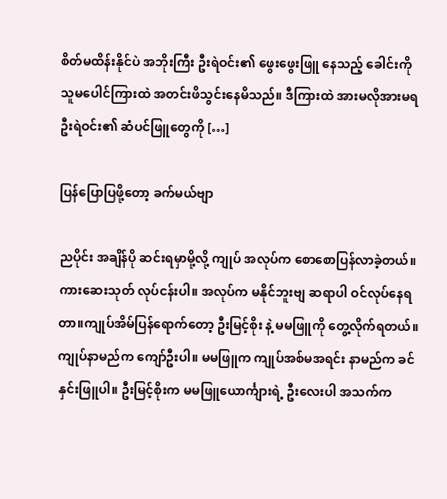စိတ်မထိန်းနိုင်ပဲ အဘိုးကြီး ဦးရဲဝင်း၏ ဖွေးဖွေးဖြူ နေသည့် ခေါင်းကို သူမပေါင်ကြားထဲ အတင်းဖိသွင်းနေမိသည်။ ဒီကြားထဲ အားမလိုအားမရ ဦးရဲဝင်း၏ ဆံပင်ဖြူတွေကို […]

ပြန်ပြောပြဖို့တော့ ခက်မယ်ဗျာ

ညပိုင်း အချိန်ပို ဆင်းရမှာမို့လို့ ကျုပ် အလုပ်က စောစောပြန်လာခဲ့တယ်။ ကားဆေးသုတ် လုပ်ငန်းပါ။ အလုပ်က မနိုင်ဘူးဗျ ဆရာပါ ဝင်လုပ်နေရတာ။ကျုပ်အိမ်ပြန်ရောက်တော့ ဦးမြင့်စိုး နဲ့ မမဖြူကို တွေ့လိုက်ရတယ်။ ကျုပ်နာမည်က ကျော်ဦးပါ။ မမဖြူက ကျုပ်အစ်မအရင်း နာမည်က ခင်နှင်းဖြူပါ။ ဦးမြင့်စိုးက မမဖြူယောင်္ကျားရဲ့ ဦးလေးပါ အသက်က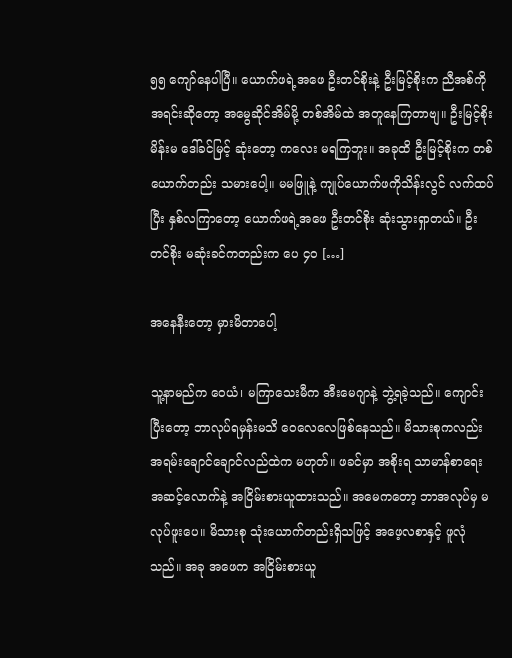၅၅ ကျော်နေပါပြီ။ ယောက်ဖရဲ့အဖေ ဦးတင်စိုးနဲ့ ဦးမြင့်စိုးက ညီအစ်ကိုအရင်းဆိုတော့ အမွေဆိုင်အိမ်မို့ တစ်အိမ်ထဲ အတူနေကြတာဗျ။ ဦးမြင့်စိုးမိန်းမ ဒေါ်ခင်မြင့် ဆုံးတော့ ကလေး မရကြဘူး။ အခုထိ ဦးမြင့်စိုးက တစ်ယောက်တည်း သမားပေါ့။ မမဖြူနဲ့ ကျုပ်ယောက်ဖကိုသိန်းလွင် လက်ထပ်ပြီး နှစ်လကြာတော့ ယောက်ဖရဲ့အဖေ ဦးတင်စိုး ဆုံးသွားရှာတယ်။ ဦးတင်စိုး မဆုံးခင်ကတည်းက ပေ ၄၀ […]

အနေနီးတော့ မှားမိတာပေါ့

သူ့နာမည်က ဝေယံ၊ မကြာသေးမီက အီးမေဂျာနဲ့ ဘွဲ့ရခဲ့သည်။ ကျောင်းပြီးတော့ ဘာလုပ်ရမှန်းမသိ ဝေလေလေဖြစ်နေသည်။ မိသားစုကလည်း အရမ်းချောင်ချောင်လည်ထဲက မဟုတ်။ ဖခင်မှာ အစိုးရ သာမာန်စာ‌ရေး အဆင့်လောက်နဲ့ အငြိမ်းစားယူထားသည်။ အမေကတော့ ဘာအလုပ်မှ မလုပ်ဖူးပေ။ မိသားစု သုံးယောက်တည်းရှိသဖြင့် အဖေ့လစာနှင့် ဖူလုံသည်။ အခု အဖေက အငြိမ်းစားယူ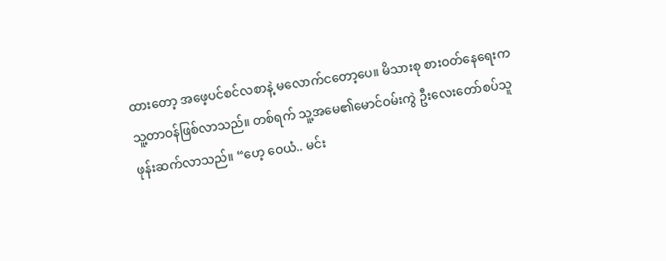ထားတော့ အဖေ့ပင်စင်လစာနဲ့ မလောက်ငတော့ပေ။ မိသားစု စားဝတ်နေရေးက သူ့တာဝန်ဖြစ်လာသည်။ တစ်ရက် သူ့အမေ၏မောင်ဝမ်းကွဲ ဦးလေးတော်စပ်သူ ဖုန်းဆက်လာသည်။ “ဟေ့ ဝေယံ.. မင်း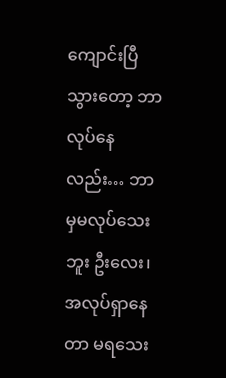ကျောင်းပြီသွားတော့ ဘာလုပ်နေလည်း… ဘာမှမလုပ်သေးဘူး ဦးလေး၊ အလုပ်ရှာနေတာ မရသေး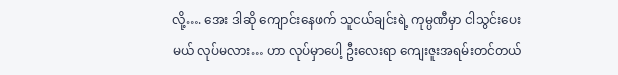လို့…. အေး ဒါဆို ကျောင်းနေဖက် သူငယ်ချင်းရဲ့ ကုမ္ပဏီမှာ ငါသွင်းပေးမယ် လုပ်မလား… ဟာ လုပ်မှာပေါ့ ဦးလေးရာ ကျေးဇူးအရမ်းတင်တယ်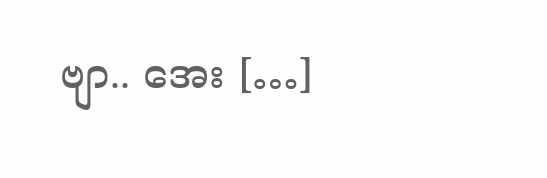ဗျာ.. အေး […]